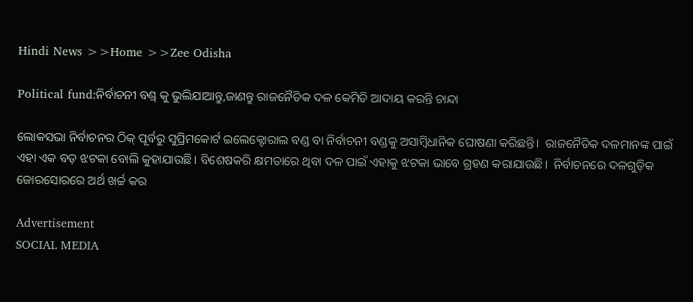Hindi News >>Home >>Zee Odisha

Political fund:ନିର୍ବାଚନୀ ବଣ୍ଡ୍ କୁ ଭୁଲିଯାଆନ୍ତୁ,ଜାଣନ୍ତୁ ରାଜନୈତିକ ଦଳ କେମିତି ଆଦାୟ କରନ୍ତି ଚାନ୍ଦା

ଲୋକସଭା ନିର୍ବାଚନର ଠିକ୍ ପୂର୍ବରୁ ସୁପ୍ରିମକୋର୍ଟ ଇଲେକ୍ଟୋରାଲ ବଣ୍ଡ ବା ନିର୍ବାଚନୀ ବଣ୍ଡକୁ ଅସାମ୍ବିଧାନିକ ଘୋଷଣା କରିଛନ୍ତି।  ରାଜନୈତିକ ଦଳମାନଙ୍କ ପାଇଁ ଏହା ଏକ ବଡ଼ ଝଟକା ବୋଲି କୁହାଯାଉଛି। ବିଶେଷକରି କ୍ଷମତାରେ ଥିବା ଦଳ ପାଇଁ ଏହାକୁ ଝଟକା ଭାବେ ଗ୍ରହଣ କରାଯାଉଛି।  ନିର୍ବାଚନରେ ଦଳଗୁଡ଼ିକ ଜୋରସୋରରେ ଅର୍ଥ ଖର୍ଚ୍ଚ କର

Advertisement
SOCIAL MEDIA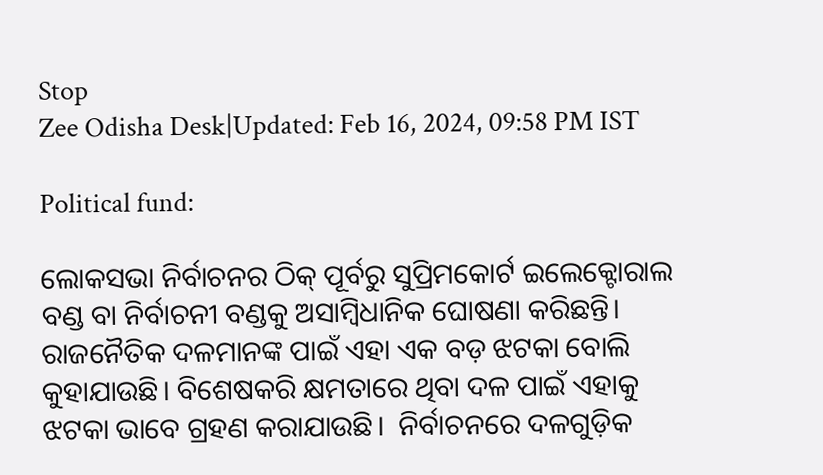Stop
Zee Odisha Desk|Updated: Feb 16, 2024, 09:58 PM IST

Political fund:

ଲୋକସଭା ନିର୍ବାଚନର ଠିକ୍ ପୂର୍ବରୁ ସୁପ୍ରିମକୋର୍ଟ ଇଲେକ୍ଟୋରାଲ ବଣ୍ଡ ବା ନିର୍ବାଚନୀ ବଣ୍ଡକୁ ଅସାମ୍ବିଧାନିକ ଘୋଷଣା କରିଛନ୍ତି।  ରାଜନୈତିକ ଦଳମାନଙ୍କ ପାଇଁ ଏହା ଏକ ବଡ଼ ଝଟକା ବୋଲି କୁହାଯାଉଛି। ବିଶେଷକରି କ୍ଷମତାରେ ଥିବା ଦଳ ପାଇଁ ଏହାକୁ ଝଟକା ଭାବେ ଗ୍ରହଣ କରାଯାଉଛି।  ନିର୍ବାଚନରେ ଦଳଗୁଡ଼ିକ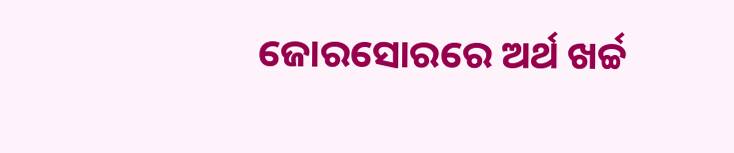ଜୋରସୋରରେ ଅର୍ଥ ଖର୍ଚ୍ଚ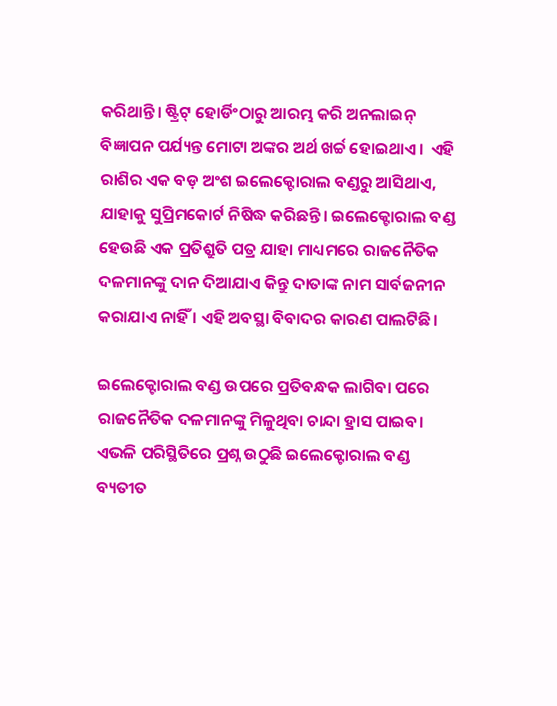କରିଥାନ୍ତି। ଷ୍ଟ୍ରିଟ୍ ହୋର୍ଡିଂଠାରୁ ଆରମ୍ଭ କରି ଅନଲାଇନ୍ ବିଜ୍ଞାପନ ପର୍ଯ୍ୟନ୍ତ ମୋଟା ଅଙ୍କର ଅର୍ଥ ଖର୍ଚ୍ଚ ହୋଇଥାଏ।  ଏହି ରାଶିର ଏକ ବଡ଼ ଅଂଶ ଇଲେକ୍ଟୋରାଲ ବଣ୍ଡରୁ ଆସିଥାଏ, ଯାହାକୁ ସୁପ୍ରିମକୋର୍ଟ ନିଷିଦ୍ଧ କରିଛନ୍ତି। ଇଲେକ୍ଟୋରାଲ ବଣ୍ଡ ହେଉଛି ଏକ ପ୍ରତିଶ୍ରୁତି ପତ୍ର ଯାହା ମାଧ୍ୟମରେ ରାଜନୈତିକ ଦଳମାନଙ୍କୁ ଦାନ ଦିଆଯାଏ କିନ୍ତୁ ଦାତାଙ୍କ ନାମ ସାର୍ବଜନୀନ କରାଯାଏ ନାହିଁ । ଏହି ଅବସ୍ଥା ବିବାଦର କାରଣ ପାଲଟିଛି।

ଇଲେକ୍ଟୋରାଲ ବଣ୍ଡ ଉପରେ ପ୍ରତିବନ୍ଧକ ଲାଗିବା ପରେ ରାଜନୈତିକ ଦଳମାନଙ୍କୁ ମିଳୁଥିବା ଚାନ୍ଦା ହ୍ରାସ ପାଇବ। ଏଭଳି ପରିସ୍ଥିତିରେ ପ୍ରଶ୍ନ ଉଠୁଛି ଇଲେକ୍ଟୋରାଲ ବଣ୍ଡ ବ୍ୟତୀତ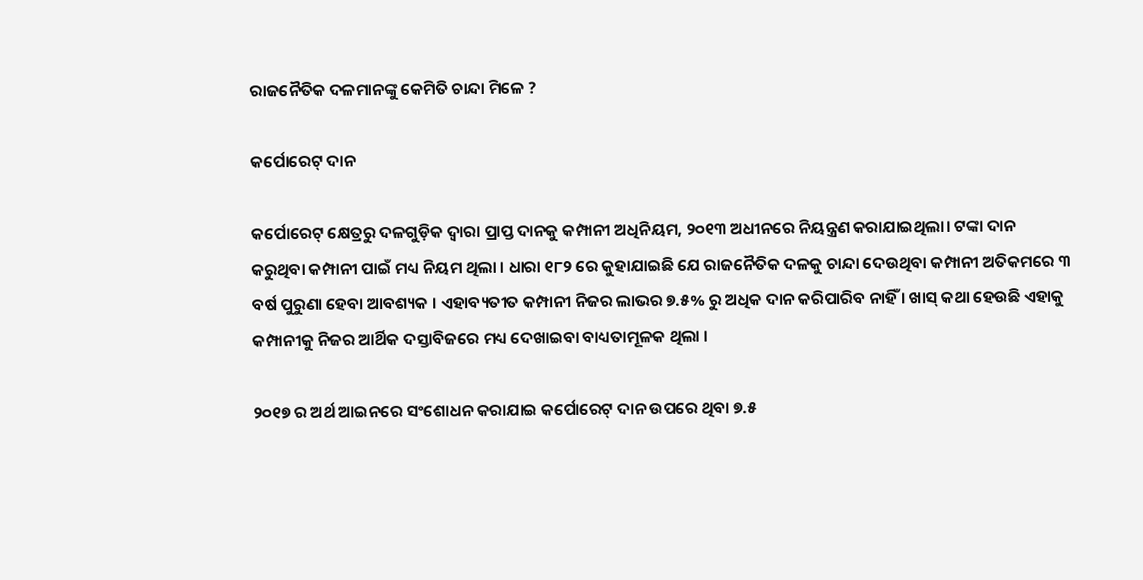ରାଜନୈତିକ ଦଳମାନଙ୍କୁ କେମିତି ଚାନ୍ଦା ମିଳେ ?

କର୍ପୋରେଟ୍ ଦାନ

କର୍ପୋରେଟ୍ କ୍ଷେତ୍ରରୁ ଦଳଗୁଡ଼ିକ ଦ୍ୱାରା ପ୍ରାପ୍ତ ଦାନକୁ କମ୍ପାନୀ ଅଧିନିୟମ, ୨୦୧୩ ଅଧୀନରେ ନିୟନ୍ତ୍ରଣ କରାଯାଇଥିଲା। ଟଙ୍କା ଦାନ କରୁଥିବା କମ୍ପାନୀ ପାଇଁ ମଧ୍ୟ ନିୟମ ଥିଲା । ଧାରା ୧୮୨ ରେ କୁହାଯାଇଛି ଯେ ରାଜନୈତିକ ଦଳକୁ ଚାନ୍ଦା ଦେଉଥିବା କମ୍ପାନୀ ଅତିକମରେ ୩ ବର୍ଷ ପୁରୁଣା ହେବା ଆବଶ୍ୟକ । ଏହାବ୍ୟତୀତ କମ୍ପାନୀ ନିଜର ଲାଭର ୭.୫% ରୁ ଅଧିକ ଦାନ କରିପାରିବ ନାହିଁ । ଖାସ୍ କଥା ହେଉଛି ଏହାକୁ କମ୍ପାନୀକୁ ନିଜର ଆର୍ଥିକ ଦସ୍ତାବିଜରେ ମଧ୍ୟ ଦେଖାଇବା ବାଧ୍ୟତାମୂଳକ ଥିଲା ।

୨୦୧୭ ର ଅର୍ଥ ଆଇନରେ ସଂଶୋଧନ କରାଯାଇ କର୍ପୋରେଟ୍ ଦାନ ଉପରେ ଥିବା ୭.୫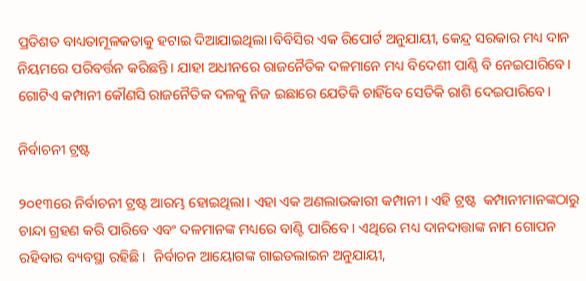ପ୍ରତିଶତ ବାଧ୍ୟତାମୂଳକତାକୁ ହଟାଇ ଦିଆଯାଇଥିଲା।ବିବିସିର ଏକ ରିପୋର୍ଟ ଅନୁଯାୟୀ, କେନ୍ଦ୍ର ସରକାର ମଧ୍ୟ ଦାନ ନିୟମରେ ପରିବର୍ତ୍ତନ କରିଛନ୍ତି। ଯାହା ଅଧୀନରେ ରାଜନୈତିକ ଦଳମାନେ ମଧ୍ୟ ବିଦେଶୀ ପାଣ୍ଠି ବି ନେଇପାରିବେ। ଗୋଟିଏ କମ୍ପାନୀ କୌଣସି ରାଜନୈତିକ ଦଳକୁ ନିଜ ଇଛାରେ ଯେତିକି ଚାହିଁବେ ସେତିକି ରାଶି ଦେଇପାରିବେ।

ନିର୍ବାଚନୀ ଟ୍ରଷ୍ଟ

୨୦୧୩ରେ ନିର୍ବାଚନୀ ଟ୍ରଷ୍ଟ ଆରମ୍ଭ ହୋଇଥିଲା। ଏହା ଏକ ଅଣଲାଭକାରୀ କମ୍ପାନୀ । ଏହି ଟ୍ରଷ୍ଟ  କମ୍ପାନୀମାନଙ୍କଠାରୁ ଚାନ୍ଦା ଗ୍ରହଣ କରି ପାରିବେ ଏବଂ ଦଳମାନଙ୍କ ମଧ୍ୟରେ ବାଣ୍ଟି ପାରିବେ । ଏଥିରେ ମଧ୍ୟ ଦାନଦାତ୍ତାଙ୍କ ନାମ ଗୋପନ ରହିବାର ବ୍ୟବସ୍ଥା ରହିଛି।  ନିର୍ବାଚନ ଆୟୋଗଙ୍କ ଗାଇଡଲାଇନ ଅନୁଯାୟୀ,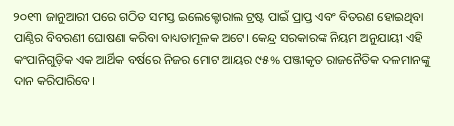୨୦୧୩ ଜାନୁଆରୀ ପରେ ଗଠିତ ସମସ୍ତ ଇଲେକ୍ଟୋରାଲ ଟ୍ରଷ୍ଟ ପାଇଁ ପ୍ରାପ୍ତ ଏବଂ ବିତରଣ ହୋଇଥିବା ପାଣ୍ଠିର ବିବରଣୀ ଘୋଷଣା କରିବା ବାଧ୍ୟତାମୂଳକ ଅଟେ। କେନ୍ଦ୍ର ସରକାରଙ୍କ ନିୟମ ଅନୁଯାୟୀ ଏହି କଂପାନିଗୁଡ଼ିକ ଏକ ଆର୍ଥିକ ବର୍ଷରେ ନିଜର ମୋଟ ଆୟର ୯୫% ପଞ୍ଜୀକୃତ ରାଜନୈତିକ ଦଳମାନଙ୍କୁ ଦାନ କରିପାରିବେ।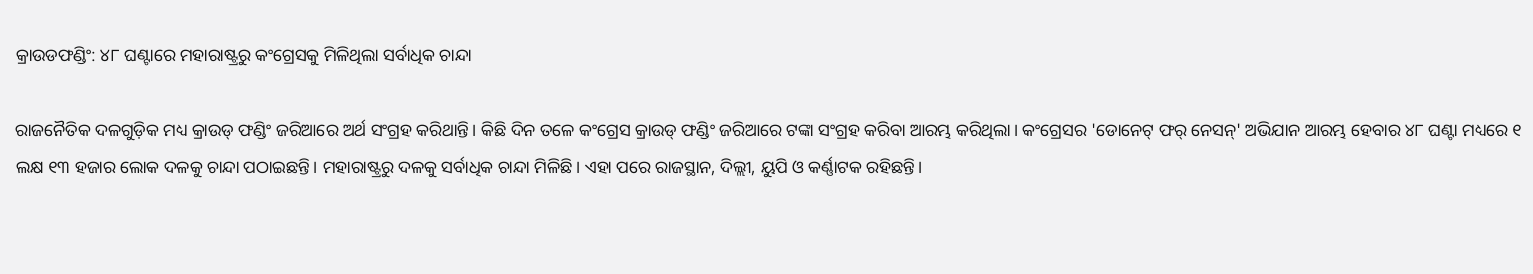କ୍ରାଉଡଫଣ୍ଡିଂ: ୪୮ ଘଣ୍ଟାରେ ମହାରାଷ୍ଟ୍ରରୁ କଂଗ୍ରେସକୁ ମିଳିଥିଲା ସର୍ବାଧିକ ଚାନ୍ଦା

ରାଜନୈତିକ ଦଳଗୁଡ଼ିକ ମଧ୍ୟ କ୍ରାଉଡ୍ ଫଣ୍ଡିଂ ଜରିଆରେ ଅର୍ଥ ସଂଗ୍ରହ କରିଥାନ୍ତି। କିଛି ଦିନ ତଳେ କଂଗ୍ରେସ କ୍ରାଉଡ୍ ଫଣ୍ଡିଂ ଜରିଆରେ ଟଙ୍କା ସଂଗ୍ରହ କରିବା ଆରମ୍ଭ କରିଥିଲା। କଂଗ୍ରେସର 'ଡୋନେଟ୍ ଫର୍ ନେସନ୍' ଅଭିଯାନ ଆରମ୍ଭ ହେବାର ୪୮ ଘଣ୍ଟା ମଧ୍ୟରେ ୧ ଲକ୍ଷ ୧୩ ହଜାର ଲୋକ ଦଳକୁ ଚାନ୍ଦା ପଠାଇଛନ୍ତି। ମହାରାଷ୍ଟ୍ରରୁ ଦଳକୁ ସର୍ବାଧିକ ଚାନ୍ଦା ମିଳିଛି। ଏହା ପରେ ରାଜସ୍ଥାନ, ଦିଲ୍ଲୀ, ୟୁପି ଓ କର୍ଣ୍ଣାଟକ ରହିଛନ୍ତି।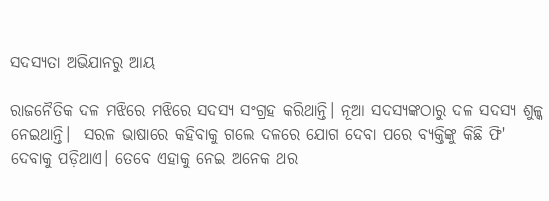ସଦସ୍ୟତା ଅଭିଯାନରୁ ଆୟ

ରାଜନୈତିକ ଦଳ ମଝିରେ ମଝିରେ ସଦସ୍ୟ ସଂଗ୍ରହ କରିଥାନ୍ତି। ନୂଆ ସଦସ୍ୟଙ୍କଠାରୁ ଦଳ ସଦସ୍ୟ ଶୁଳ୍କ ନେଇଥାନ୍ତି।  ସରଳ ଭାଷାରେ କହିବାକୁ ଗଲେ ଦଳରେ ଯୋଗ ଦେବା ପରେ ବ୍ୟକ୍ତିଙ୍କୁ କିଛି ଫି' ଦେବାକୁ ପଡ଼ିଥାଏ। ତେବେ ଏହାକୁ ନେଇ ଅନେକ ଥର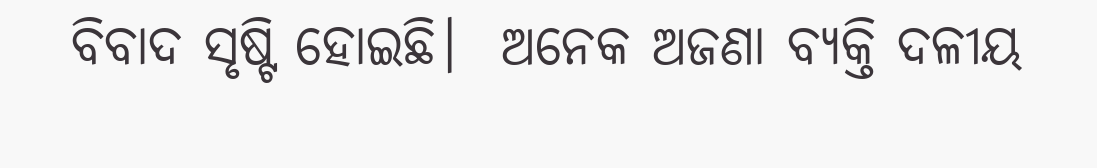ବିବାଦ ସୃଷ୍ଟି ହୋଇଛି।  ଅନେକ ଅଜଣା ବ୍ୟକ୍ତି ଦଳୀୟ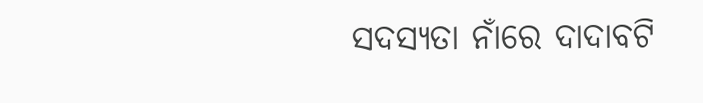ସଦସ୍ୟତା ନାଁରେ ଦାଦାବଟି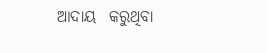ଆଦାୟ  କରୁଥିବା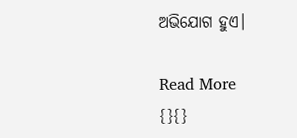ଅଭିଯୋଗ ହୁଏ।

Read More
{}{}